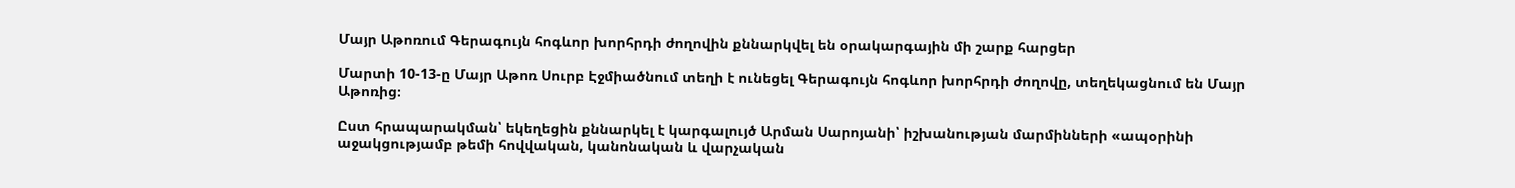Մայր Աթոռում Գերագույն հոգևոր խորհրդի ժողովին քննարկվել են օրակարգային մի շարք հարցեր

Մարտի 10-13-ը Մայր Աթոռ Սուրբ Էջմիածնում տեղի է ունեցել Գերագույն հոգևոր խորհրդի ժողովը, տեղեկացնում են Մայր Աթոռից։

Ըստ հրապարակման՝ եկեղեցին քննարկել է կարգալույծ Արման Սարոյանի՝ իշխանության մարմինների «ապօրինի աջակցությամբ թեմի հովվական, կանոնական և վարչական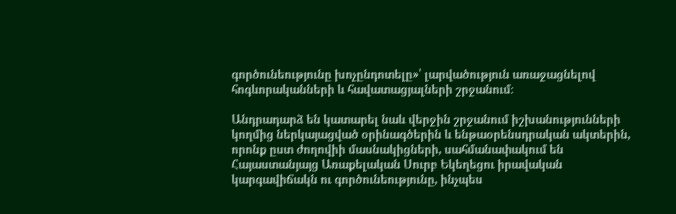գործունեությունը խոչընդոտելը»՝ լարվածություն առաջացնելով հոգևորականների և հավատացյալների շրջանում։

Անդրադարձ են կատարել նաև վերջին շրջանում իշխանությունների կողմից ներկայացված օրինագծերին և ենթաօրենսդրական ակտերին, որոնք ըստ ժողովիի մասնակիցների, սահմանափակում են Հայաստանյայց Առաքելական Սուրբ Եկեղեցու իրավական կարգավիճակն ու գործունեությունը, ինչպես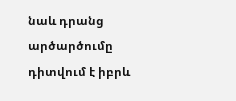նաև դրանց արծարծումը դիտվում է իբրև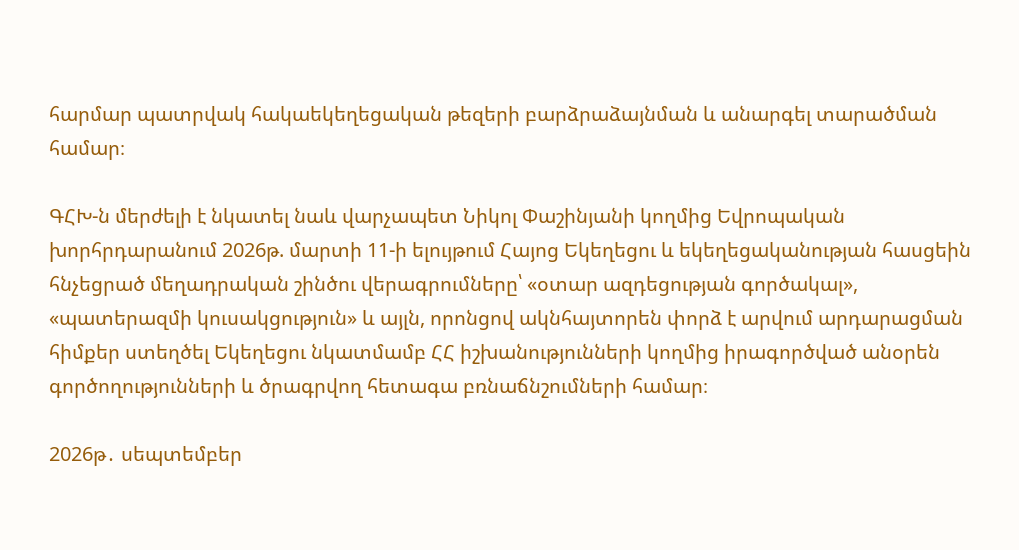հարմար պատրվակ հակաեկեղեցական թեզերի բարձրաձայնման և անարգել տարածման համար։

ԳՀԽ-ն մերժելի է նկատել նաև վարչապետ Նիկոլ Փաշինյանի կողմից Եվրոպական խորհրդարանում 2026թ. մարտի 11-ի ելույթում Հայոց Եկեղեցու և եկեղեցականության հասցեին հնչեցրած մեղադրական շինծու վերագրումները՝ «օտար ազդեցության գործակալ», «պատերազմի կուսակցություն» և այլն, որոնցով ակնհայտորեն փորձ է արվում արդարացման հիմքեր ստեղծել Եկեղեցու նկատմամբ ՀՀ իշխանությունների կողմից իրագործված անօրեն գործողությունների և ծրագրվող հետագա բռնաճնշումների համար։

2026թ․ սեպտեմբեր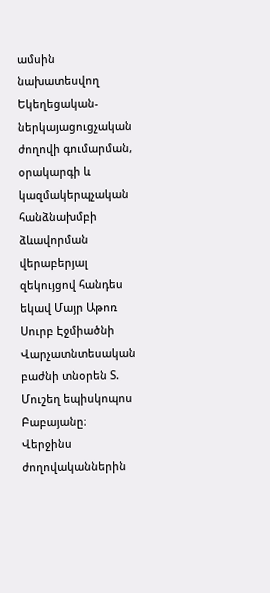ամսին նախատեսվող Եկեղեցական-ներկայացուցչական ժողովի գումարման, օրակարգի և կազմակերպչական հանձնախմբի ձևավորման վերաբերյալ զեկույցով հանդես եկավ Մայր Աթոռ Սուրբ Էջմիածնի Վարչատնտեսական բաժնի տնօրեն Տ. Մուշեղ եպիսկոպոս Բաբայանը։ Վերջինս ժողովականներին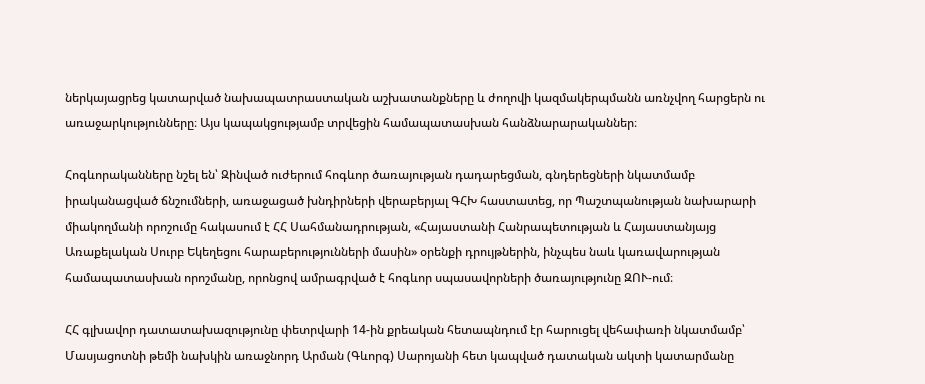ներկայացրեց կատարված նախապատրաստական աշխատանքները և ժողովի կազմակերպմանն առնչվող հարցերն ու առաջարկությունները։ Այս կապակցությամբ տրվեցին համապատասխան հանձնարարականներ։

Հոգևորականները նշել են՝ Զինված ուժերում հոգևոր ծառայության դադարեցման, գնդերեցների նկատմամբ իրականացված ճնշումների, առաջացած խնդիրների վերաբերյալ ԳՀԽ հաստատեց, որ Պաշտպանության նախարարի միակողմանի որոշումը հակասում է ՀՀ Սահմանադրության, «Հայաստանի Հանրապետության և Հայաստանյայց Առաքելական Սուրբ Եկեղեցու հարաբերությունների մասին» օրենքի դրույթներին, ինչպես նաև կառավարության համապատասխան որոշմանը, որոնցով ամրագրված է հոգևոր սպասավորների ծառայությունը ԶՈՒ-ում։

ՀՀ գլխավոր դատատախազությունը փետրվարի 14-ին քրեական հետապնդում էր հարուցել վեհափառի նկատմամբ՝ Մասյացոտնի թեմի նախկին առաջնորդ Արման (Գևորգ) Սարոյանի հետ կապված դատական ակտի կատարմանը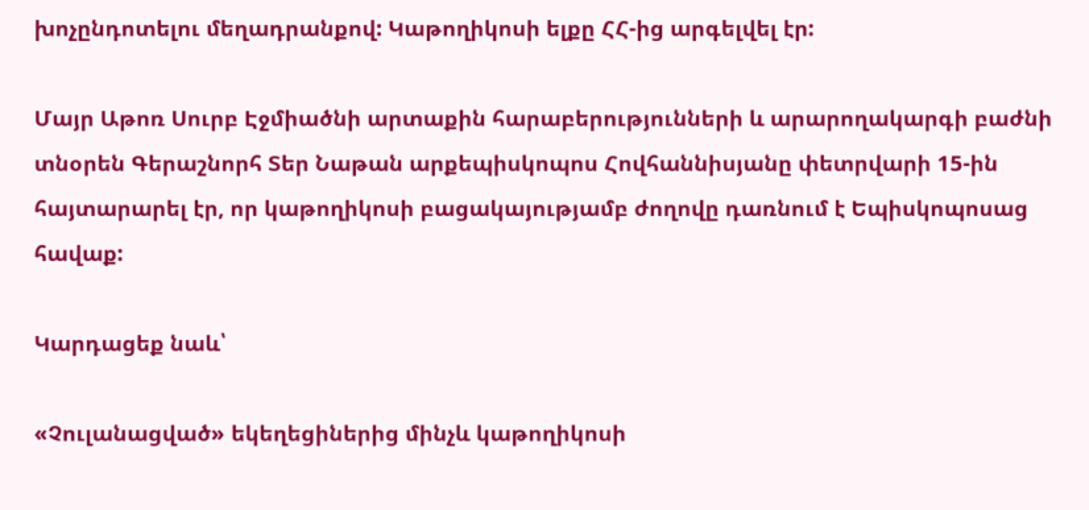խոչընդոտելու մեղադրանքով: Կաթողիկոսի ելքը ՀՀ-ից արգելվել էր:

Մայր Աթոռ Սուրբ Էջմիածնի արտաքին հարաբերությունների և արարողակարգի բաժնի տնօրեն Գերաշնորհ Տեր Նաթան արքեպիսկոպոս Հովհաննիսյանը փետրվարի 15-ին հայտարարել էր, որ կաթողիկոսի բացակայությամբ ժողովը դառնում է Եպիսկոպոսաց հավաք:

Կարդացեք նաև՝

«Չուլանացված» եկեղեցիներից մինչև կաթողիկոսի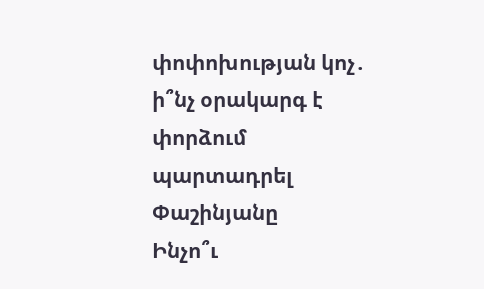փոփոխության կոչ․ ի՞նչ օրակարգ է փորձում պարտադրել Փաշինյանը
Ինչո՞ւ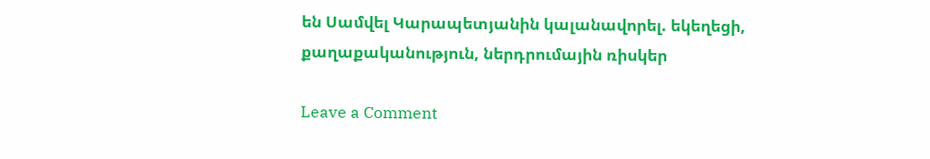են Սամվել Կարապետյանին կալանավորել. եկեղեցի, քաղաքականություն, ներդրումային ռիսկեր

Leave a Comment